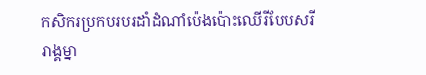កសិករប្រកបរបរដាំដំណាំប៉េងប៉ោះឈើរីបែបសរីរាង្គម្នា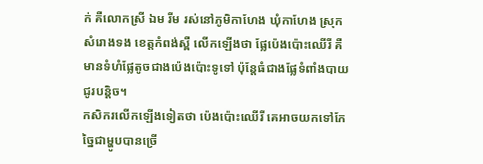ក់ គឺលោកស្រី ឯម រីម រស់នៅភូមិកាហែង ឃុំកាហែង ស្រុកសំរោងទង ខេត្តកំពង់ស្ពឺ លើកឡើងថា ផ្លែប៉េងប៉ោះឈើរី គឺមានទំហំផ្លែតូចជាងប៉េងប៉ោះទូទៅ ប៉ុន្តែធំជាងផ្លែទំពាំងបាយជូរបន្តិច។
កសិករលើកឡើងទៀតថា ប៉េងប៉ោះឈើរី គេអាចយកទៅកែច្នៃជាម្ហូបបានច្រើ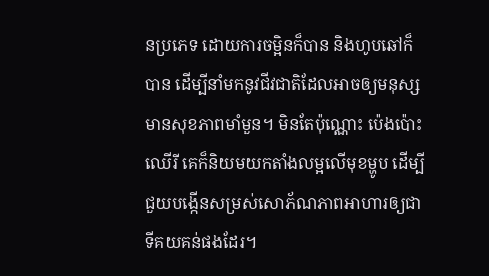នប្រភេទ ដោយការចម្អិនក៏បាន និងហូបឆៅក៏បាន ដើម្បីនាំមកនូវជីវជាតិដែលអាចឲ្យមនុស្សមានសុខភាពមាំមួន។ មិនតែប៉ុណ្ណោះ ប៉េងប៉ោះឈើរី គេក៏និយមយកតាំងលម្អលើមុខម្ហូប ដើម្បីជួយបង្កើនសម្រស់សោភ័ណភាពអាហារឲ្យជាទីគយគន់ផងដែរ។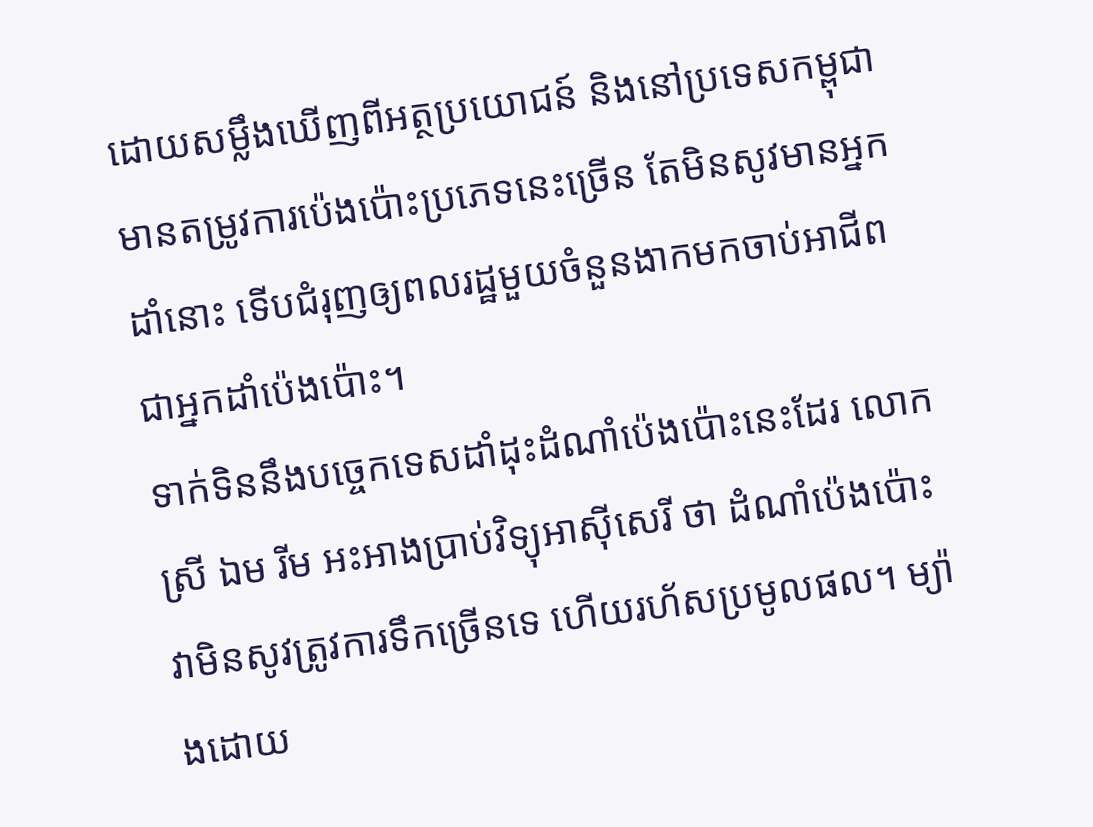ដោយសម្លឹងឃើញពីអត្ថប្រយោជន៍ និងនៅប្រទេសកម្ពុជា មានតម្រូវការប៉េងប៉ោះប្រភេទនេះច្រើន តែមិនសូវមានអ្នកដាំនោះ ទើបជំរុញឲ្យពលរដ្ឋមួយចំនួនងាកមកចាប់អាជីពជាអ្នកដាំប៉េងប៉ោះ។
ទាក់ទិននឹងបច្ចេកទេសដាំដុះដំណាំប៉េងប៉ោះនេះដែរ លោកស្រី ឯម រីម អះអាងប្រាប់វិទ្យុអាស៊ីសេរី ថា ដំណាំប៉េងប៉ោះវាមិនសូវត្រូវការទឹកច្រើនទេ ហើយរហ័សប្រមូលផល។ ម្យ៉ាងដោយ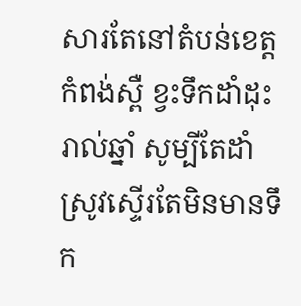សារតែនៅតំបន់ខេត្តកំពង់ស្ពឺ ខ្វះទឹកដាំដុះរាល់ឆ្នាំ សូម្បីតែដាំស្រូវស្ទើរតែមិនមានទឹក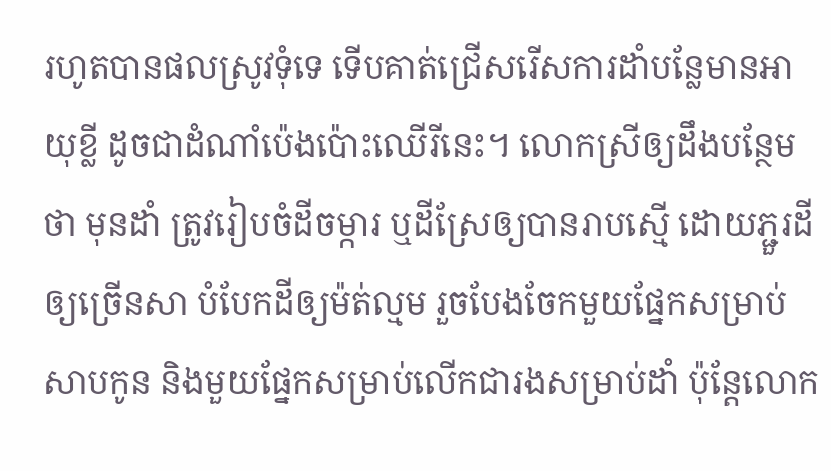រហូតបានផលស្រូវទុំទេ ទើបគាត់ជ្រើសរើសការដាំបន្លែមានអាយុខ្លី ដូចជាដំណាំប៉េងប៉ោះឈើរីនេះ។ លោកស្រីឲ្យដឹងបន្ថែមថា មុនដាំ ត្រូវរៀបចំដីចម្ការ ឬដីស្រែឲ្យបានរាបស្មើ ដោយភ្ជួរដីឲ្យច្រើនសា បំបែកដីឲ្យម៉ត់ល្មម រួចបែងចែកមួយផ្នែកសម្រាប់សាបកូន និងមួយផ្នែកសម្រាប់លើកជារងសម្រាប់ដាំ ប៉ុន្តែលោក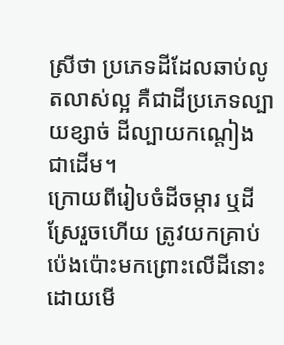ស្រីថា ប្រភេទដីដែលឆាប់លូតលាស់ល្អ គឺជាដីប្រភេទល្បាយខ្សាច់ ដីល្បាយកណ្ដៀង ជាដើម។
ក្រោយពីរៀបចំដីចម្ការ ឬដីស្រែរួចហើយ ត្រូវយកគ្រាប់ប៉េងប៉ោះមកព្រោះលើដីនោះ ដោយមើ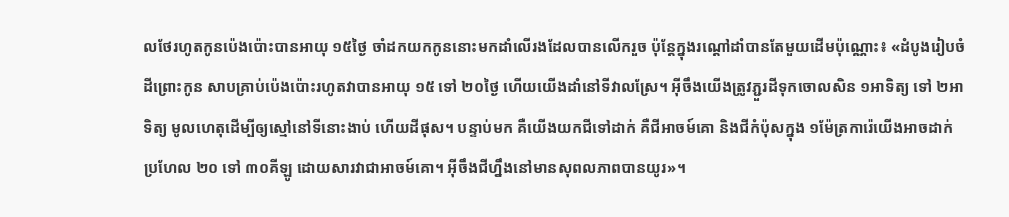លថែរហូតកូនប៉េងប៉ោះបានអាយុ ១៥ថ្ងៃ ចាំដកយកកូននោះមកដាំលើរងដែលបានលើករួច ប៉ុន្តែក្នុងរណ្ដៅដាំបានតែមួយដើមប៉ុណ្ណោះ៖ «ដំបូងរៀបចំដីព្រោះកូន សាបគ្រាប់ប៉េងប៉ោះរហូតវាបានអាយុ ១៥ ទៅ ២០ថ្ងៃ ហើយយើងដាំនៅទីវាលស្រែ។ អ៊ីចឹងយើងត្រូវភ្ជួរដីទុកចោលសិន ១អាទិត្យ ទៅ ២អាទិត្យ មូលហេតុដើម្បីឲ្យស្មៅនៅទីនោះងាប់ ហើយដីផុស។ បន្ទាប់មក គឺយើងយកជីទៅដាក់ គឺជីអាចម៍គោ និងជីកំប៉ុសក្នុង ១ម៉ែត្រការ៉េយើងអាចដាក់ប្រហែល ២០ ទៅ ៣០គីឡូ ដោយសារវាជាអាចម៍គោ។ អ៊ីចឹងជីហ្នឹងនៅមានសុពលភាពបានយូរ»។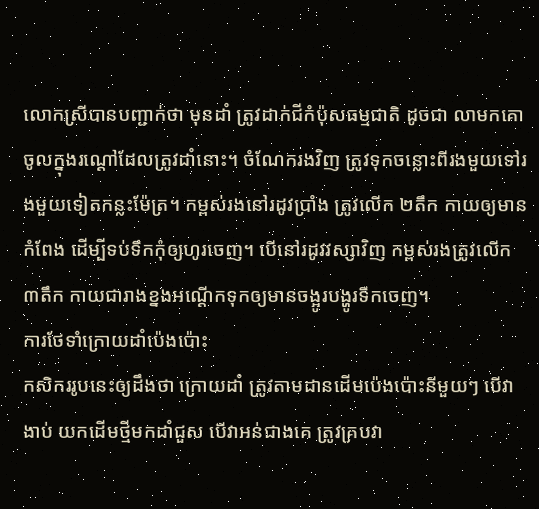លោកស្រីបានបញ្ជាក់ថា មុនដាំ ត្រូវដាក់ជីកំប៉ុសធម្មជាតិ ដូចជា លាមកគោ ចូលក្នុងរណ្ដៅដែលត្រូវដាំនោះ។ ចំណែករងវិញ ត្រូវទុកចន្លោះពីរងមួយទៅរងមួយទៀតកន្លះម៉ែត្រ។ កម្ពស់រងនៅរដូវប្រាំង ត្រូវលើក ២តឹក កាយឲ្យមានកំពែង ដើម្បីទប់ទឹកកុំឲ្យហូរចេញ។ បើនៅរដូវវស្សាវិញ កម្ពស់រងត្រូវលើក ៣តឹក កាយជារាងខ្នងអណ្ដើកទុកឲ្យមានចង្អូរបង្ហូរទឹកចេញ។
ការថែទាំក្រោយដាំប៉េងប៉ោះ
កសិកររូបនេះឲ្យដឹងថា ក្រោយដាំ ត្រូវតាមដានដើមប៉េងប៉ោះនីមួយៗ បើវាងាប់ យកដើមថ្មីមកដាំជួស បើវាអន់ជាងគេ ត្រូវគ្របវា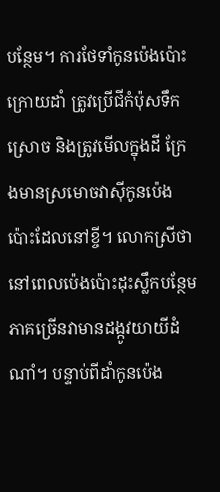បន្ថែម។ ការថែទាំកូនប៉េងប៉ោះក្រោយដាំ ត្រូវប្រើជីកំប៉ុសទឹក ស្រោច និងត្រូវមើលក្នុងដី ក្រែងមានស្រមោចវាស៊ីកូនប៉េងប៉ោះដែលនៅខ្ចី។ លោកស្រីថា នៅពេលប៉េងប៉ោះដុះស្លឹកបន្ថែម ភាគច្រើនវាមានដង្កូវយាយីដំណាំ។ បន្ទាប់ពីដាំកូនប៉េង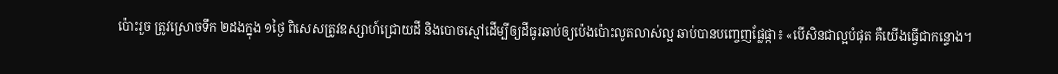ប៉ោះរួច ត្រូវស្រោចទឹក ២ដងក្នុង ១ថ្ងៃ ពិសេសត្រូវឧស្សាហ៍ជ្រោយដី និងបោចស្មៅដើម្បីឲ្យដីធូរឆាប់ឲ្យប៉េងប៉ោះលូតលាស់ល្អ ឆាប់បានបញ្ចេញផ្លែផ្កា៖ «បើសិនជាល្អបំផុត គឺយើងធ្វើជាកន្ទោង។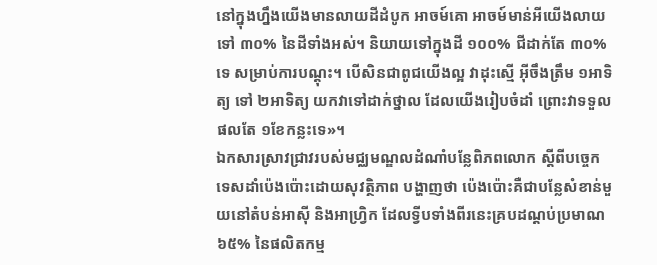នៅក្នុងហ្នឹងយើងមានលាយដីដំបូក អាចម៍គោ អាចម៍មាន់អីយើងលាយទៅ ៣០% នៃដីទាំងអស់។ និយាយទៅក្នុងដី ១០០% ជីដាក់តែ ៣០% ទេ សម្រាប់ការបណ្ដុះ។ បើសិនជាពូជយើងល្អ វាដុះស្មើ អ៊ីចឹងត្រឹម ១អាទិត្យ ទៅ ២អាទិត្យ យកវាទៅដាក់ថ្នាល ដែលយើងរៀបចំដាំ ព្រោះវាទទួលផលតែ ១ខែកន្លះទេ»។
ឯកសារស្រាវជ្រាវរបស់មជ្ឈមណ្ឌលដំណាំបន្លែពិភពលោក ស្ដីពីបច្ចេកទេសដាំប៉េងប៉ោះដោយសុវត្ថិភាព បង្ហាញថា ប៉េងប៉ោះគឺជាបន្លែសំខាន់មួយនៅតំបន់អាស៊ី និងអាហ្វ្រិក ដែលទ្វីបទាំងពីរនេះគ្របដណ្ដប់ប្រមាណ ៦៥% នៃផលិតកម្ម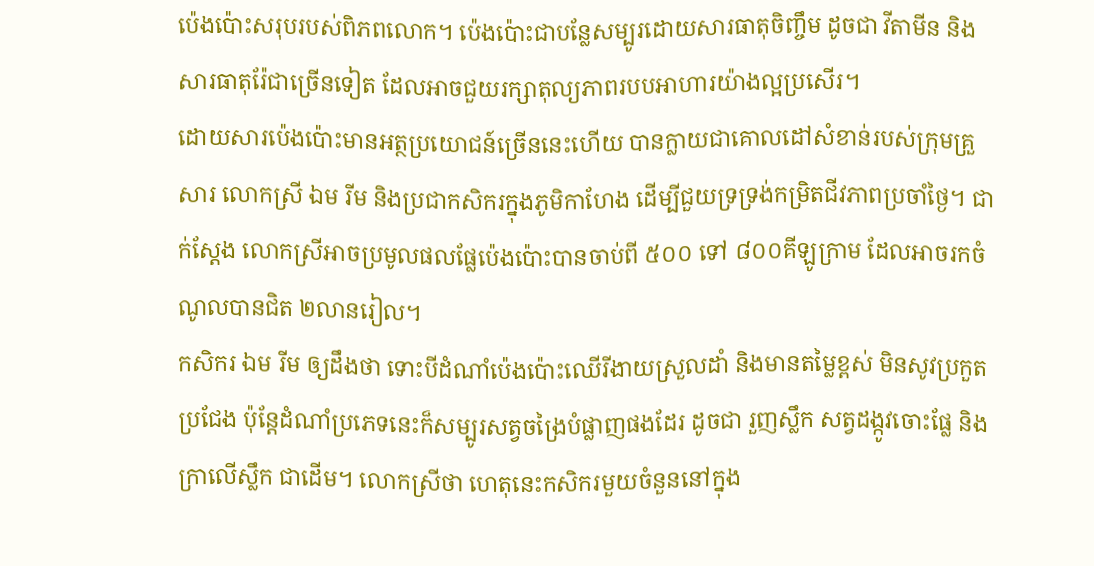ប៉េងប៉ោះសរុបរបស់ពិភពលោក។ ប៉េងប៉ោះជាបន្លែសម្បូរដោយសារធាតុចិញ្ចឹម ដូចជា វីតាមីន និងសារធាតុរ៉ែជាច្រើនទៀត ដែលអាចជួយរក្សាតុល្យភាពរបបអាហារយ៉ាងល្អប្រសើរ។
ដោយសារប៉េងប៉ោះមានអត្ថប្រយោជន៍ច្រើននេះហើយ បានក្លាយជាគោលដៅសំខាន់របស់ក្រុមគ្រួសារ លោកស្រី ឯម រីម និងប្រជាកសិករក្នុងភូមិកាហែង ដើម្បីជួយទ្រទ្រង់កម្រិតជីវភាពប្រចាំថ្ងៃ។ ជាក់ស្តែង លោកស្រីអាចប្រមូលផលផ្លែប៉េងប៉ោះបានចាប់ពី ៥០០ ទៅ ៨០០គីឡូក្រាម ដែលអាចរកចំណូលបានជិត ២លានរៀល។
កសិករ ឯម រីម ឲ្យដឹងថា ទោះបីដំណាំប៉េងប៉ោះឈើរីងាយស្រួលដាំ និងមានតម្លៃខ្ពស់ មិនសូវប្រកួតប្រជែង ប៉ុន្តែដំណាំប្រភេទនេះក៏សម្បូរសត្វចង្រៃបំផ្លាញផងដែរ ដូចជា រួញស្លឹក សត្វដង្កូវចោះផ្លែ និងក្រាលើស្លឹក ជាដើម។ លោកស្រីថា ហេតុនេះកសិករមួយចំនួននៅក្នុង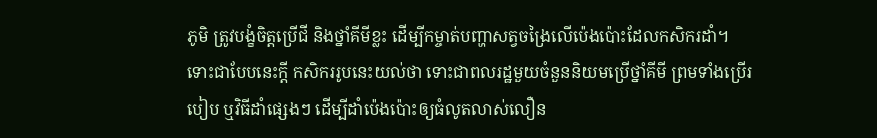ភូមិ ត្រូវបង្ខំចិត្តប្រើជី និងថ្នាំគីមីខ្លះ ដើម្បីកម្ចាត់បញ្ហាសត្វចង្រៃលើប៉េងប៉ោះដែលកសិករដាំ។
ទោះជាបែបនេះក្តី កសិកររូបនេះយល់ថា ទោះជាពលរដ្ឋមួយចំនួននិយមប្រើថ្នាំគីមី ព្រមទាំងប្រើរបៀប ឬវិធីដាំផ្សេងៗ ដើម្បីដាំប៉េងប៉ោះឲ្យធំលូតលាស់លឿន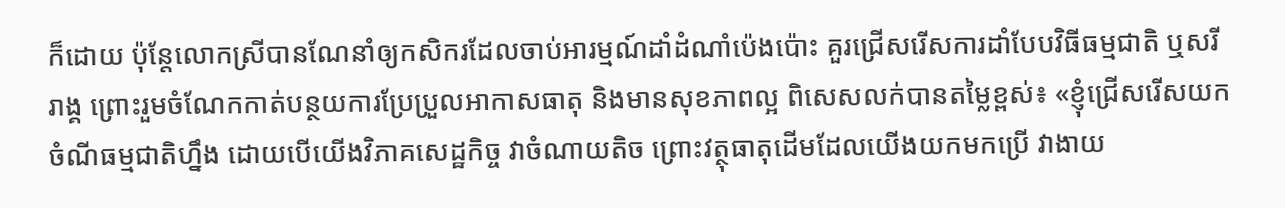ក៏ដោយ ប៉ុន្តែលោកស្រីបានណែនាំឲ្យកសិករដែលចាប់អារម្មណ៍ដាំដំណាំប៉េងប៉ោះ គួរជ្រើសរើសការដាំបែបវិធីធម្មជាតិ ឬសរីរាង្គ ព្រោះរួមចំណែកកាត់បន្ថយការប្រែប្រួលអាកាសធាតុ និងមានសុខភាពល្អ ពិសេសលក់បានតម្លៃខ្ពស់៖ «ខ្ញុំជ្រើសរើសយកចំណីធម្មជាតិហ្នឹង ដោយបើយើងវិភាគសេដ្ឋកិច្ច វាចំណាយតិច ព្រោះវត្ថុធាតុដើមដែលយើងយកមកប្រើ វាងាយ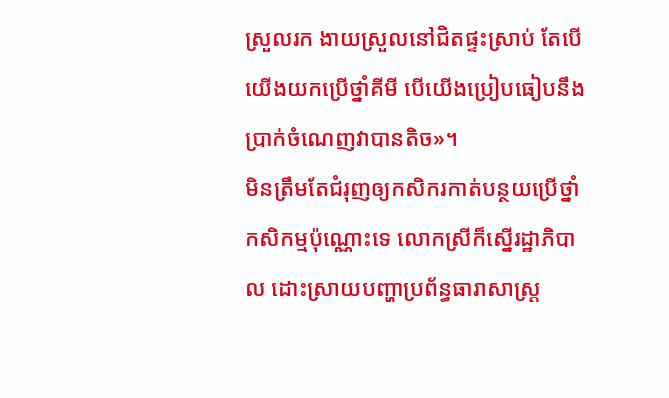ស្រួលរក ងាយស្រួលនៅជិតផ្ទះស្រាប់ តែបើយើងយកប្រើថ្នាំគីមី បើយើងប្រៀបធៀបនឹងប្រាក់ចំណេញវាបានតិច»។
មិនត្រឹមតែជំរុញឲ្យកសិករកាត់បន្ថយប្រើថ្នាំកសិកម្មប៉ុណ្ណោះទេ លោកស្រីក៏ស្នើរដ្ឋាភិបាល ដោះស្រាយបញ្ហាប្រព័ន្ធធារាសាស្ត្រ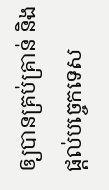ឲ្យបានគ្រប់គ្រាន់ និងផ្តល់បច្ចេកទេស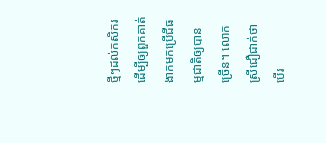ថ្មីៗដល់កសិករ ដើម្បីឲ្យពួកគាត់ងាកមកប្រើជីធម្មជាតិឲ្យបានច្រើន។ លោកស្រីជឿជាក់ថា បើរ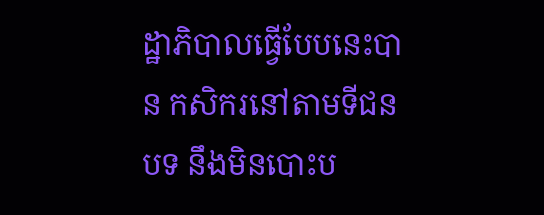ដ្ឋាភិបាលធ្វើបែបនេះបាន កសិករនៅតាមទីជនបទ នឹងមិនបោះប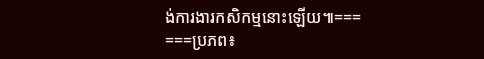ង់ការងារកសិកម្មនោះឡើយ៕===
===ប្រភព៖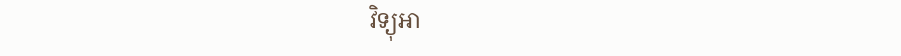វិទ្យុអា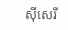ស៊ីសេរី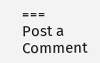===
Post a Comment